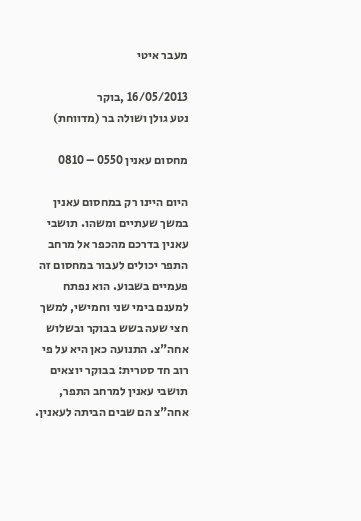מעבר איטי

16/05/2013 ,בוקר
נטע גולן ושולה בר (מדווחת)

מחסום עאנין 0550 – 0810

היום היינו רק במחסום עאנין במשך שעתיים ומשהו. תושבי עאנין בדרכם מהכפר אל מרחב התפר יכולים לעבור במחסום זה פעמיים בשבוע. הוא נפתח למענם בימי שני וחמישי, למשך חצי שעה בשש בבוקר ובשלוש אחה"צ. התנועה כאן היא על פי רוב חד סטרית: בבוקר יוצאים תושבי עאנין למרחב התפר, אחה"צ הם שבים הביתה לעאנין.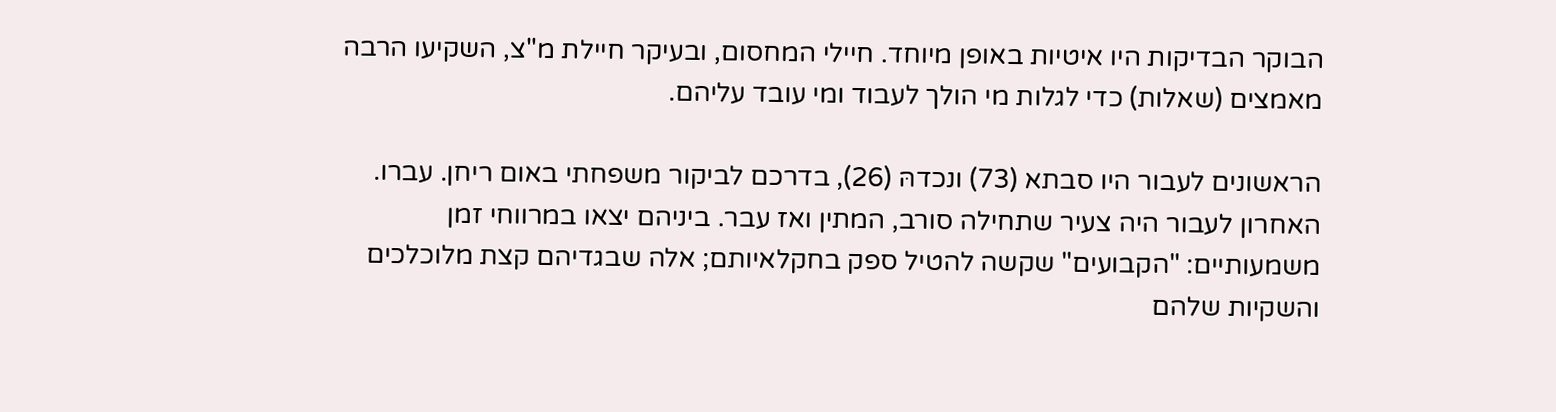הבוקר הבדיקות היו איטיות באופן מיוחד. חיילי המחסום, ובעיקר חיילת מ"צ, השקיעו הרבה מאמצים (שאלות) כדי לגלות מי הולך לעבוד ומי עובד עליהם.

הראשונים לעבור היו סבתא (73) ונכדהּ (26), בדרכם לביקור משפחתי באום ריחן. עברו. האחרון לעבור היה צעיר שתחילה סורב, המתין ואז עבר. ביניהם יצאו במרווחי זמן משמעותיים: "הקבועים" שקשה להטיל ספק בחקלאיותם; אלה שבגדיהם קצת מלוכלכים והשקיות שלהם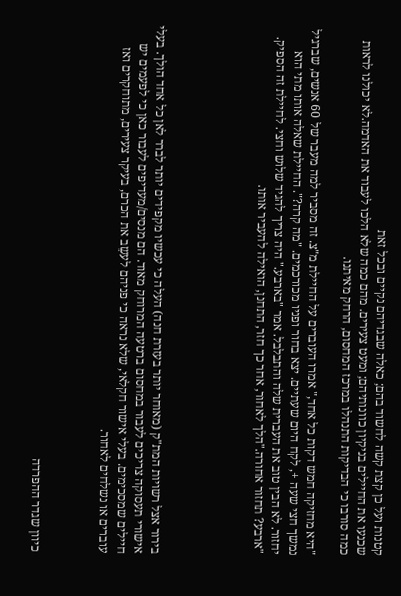קטנות ועל כן קצת קשה לחשוד בהם; כאלה שבגדיהם נקיים ובכל זאת
שכנעו את החיילים בניקיון כוונותיהם; ומעט צעירים. מהם כמה שלא הלכו לעבוד את האדמה.לא יכולנו לראות כמה סורבו כי הבדיקות התנהלו במרכז המחסום, הרחק מאיתנו.

"היא מחזיקה חמש דקות כל אחד," אמרו העוברים על החיילת מ"צ. זה מסביר למה מעבר של 60 אנשים, שברגיל נמשך חצי שעה +, לקח היום שעתיים. יצא בחור ופניו מכורכמים. "מה קרה?". החיילת שאלה אותו מתי הוא יחזור. לא הבין טוב את העברית שלה והתבלבל. אמר "בארבע." היה צריך להגיד שלוש וחצי. לחיילת זה הספיק.
"ארבע? תחזור אחורה."הלך לאחור, אחר כך חזר, התחנן, הואילה להעביר אותו.





בירור אצל רשויות המת"ק (מאוחר יותר בעזרת חנה) העלה כי עכשיו מקפידים יותר לברר לאן כל אחד הולך. בעלי אישורי תעסוקה צריכים לעבור במחסום ברטעה המרוחק מאוד. הם מנסים/מעדיפים לעבור כאן כי לפעמים יש חיילים שמסכימים. בעלי אישור חקלאי, שלא נראה כי פניהם לעשֵב את הכרם, בעיקר צעירים, מתוחקרים ואז עוברים או נשלחים לאחור.



כיוון שגדר ההפרדה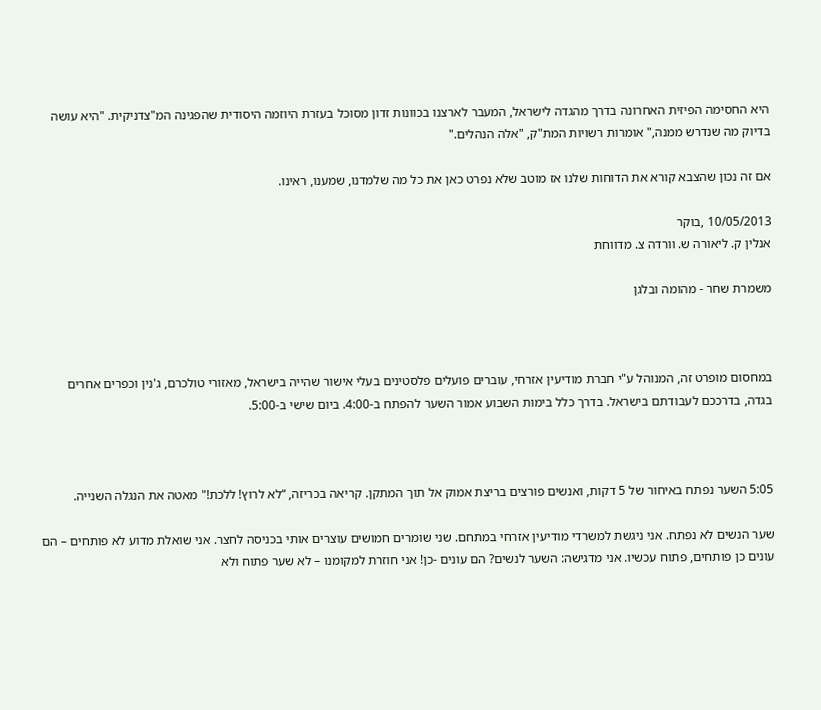היא החסימה הפיזית האחרונה בדרך מהגדה לישראל, המעבר לארצנו בכוונות זדון מסוכל בעזרת היוזמה היסודית שהפגינה המ"צדניקית. "היא עושה בדיוק מה שנדרש ממנה," אומרות רשויות המת"ק, "אלה הנהלים."

אם זה נכון שהצבא קורא את הדוחות שלנו אז מוטב שלא נפרט כאן את כל מה שלמדנו, שמענו, ראינו.

10/05/2013 ,בוקר
אנלין ק. ליאורה ש. וורדה צ. מדווחת

משמרת שחר - מהומה ובלגן



במחסום מופרט זה, המנוהל ע"י חברת מודיעין אזרחי, עוברים פועלים פלסטינים בעלי אישור שהייה בישראל, מאזורי טולכרם, ג'נין וכפרים אחרים בגדה, בדרככם לעבודתם בישראל. בדרך כלל בימות השבוע אמור השער להפתח ב-4:00. ביום שישי ב-5:00.



5:05 השער נפתח באיחור של 5 דקות, ואנשים פורצים בריצת אמוק אל תוך המתקן. קריאה בכריזה, “לא לרוץ! ללכת!" מאטה את הנגלה השנייה.

שער הנשים לא נפתח. אני ניגשת למשרדי מודיעין אזרחי במתחם. שני שומרים חמושים עוצרים אותי בכניסה לחצר. אני שואלת מדוע לא פותחים – הם עונים כן פותחים, פתוח עכשיו. אני מדגישה: השער לנשים? הם עונים -כן! אני חוזרת למקומנו – לא שער פתוח ולא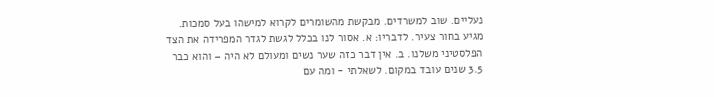נעליים. שוב למשרדים. מבקשת מהשומרים לקרוא למישהו בעל סמכות. מגיע בחור צעיר. לדבריו: א. אסור לנו בכלל לגשת לגדר המפרידה את הצד הפלסטיני משלנו. ב. אין דבר כזה שער נשים ומעולם לא היה – והוא כבר 3.5 שנים עובד במקום. לשאלתי - ומה עם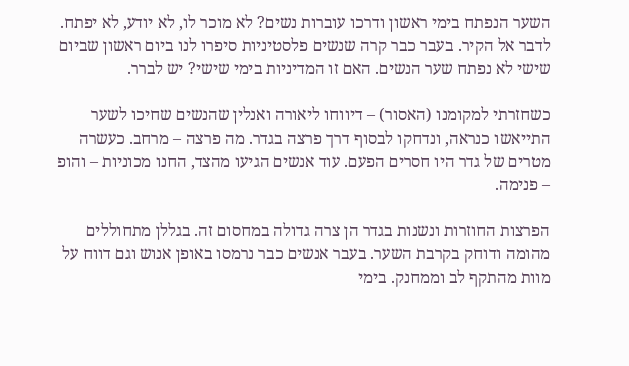השער הנפתח בימי ראשון ודרכו עוברות נשים? לא מוכר לו, לא יודע, לא יפתח. לדבר אל הקיר. בעבר כבר קרה שנשים פלסטיניות סיפרו לנו ביום ראשון שביום שישי לא נפתח שער הנשים. האם זו המדיניות בימי שישי? יש לברר.

כשחזרתי למקומנו (האסור) – דיווחו ליאורה ואנלין שהנשים שחיכו לשער התייאשו כנראה, ונדחקו לבסוף דרך פרצה בגדר. מה פרצה – מרחב. כעשרה מטרים של גדר היו חסרים הפעם. עוד אנשים הגיעו מהצד, החנו מכוניות – והופ – פנימה.

הפרצות החוזרות ונשנות בגדר הן צרה גדולה במחסום זה. בגללן מתחוללים מהומה ודוחק בקרבת השער. בעבר אנשים כבר נרמסו באופן אנוש וגם דווח על מוות מהתקף לב וממחנק. בימי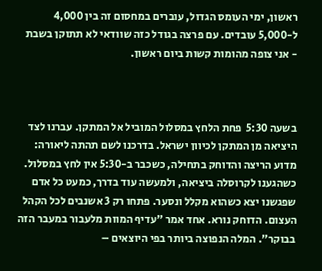ראשון, ימי העומס הגדול, עוברים במחסום זה בין 4,000 ל-5,000 עובדים. עם פרצה בגודל כזה שוודאי לא תתוקן בשבת - אני צופה מהומות קשות ביום ראשון.



בשעה 5:30  פחת הלחץ במסלול המוביל אל המתקן. עברנו לצד היציאה מן המתקן לכיוון ישראל. בדרכנו לשם תהתה ליאורה: מדוע הריצה והדוחק בתחילה, כשכבר ב-5:30 אין לחץ במסלול. כשהגענו לקרוסלה ביציאה, ולמעשה עוד בדרך, כמעט כל אדם שפגשנו יצא כשהוא מקלל ונסער. פתחו רק 3 אשנבים לכל הקהל העצום. הדוחק נורא. אחד אמר "עדיף המוות מלעבור במעבר הזה בבוקר". המלה הנפוצה ביותר בפי היוצאים –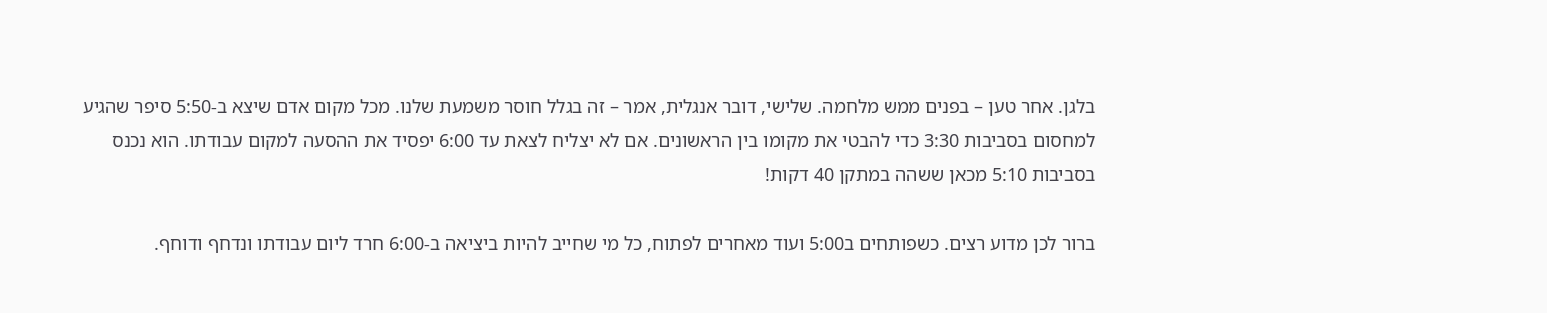בלגן. אחר טען – בפנים ממש מלחמה. שלישי, דובר אנגלית, אמר – זה בגלל חוסר משמעת שלנו. מכל מקום אדם שיצא ב-5:50 סיפר שהגיע למחסום בסביבות 3:30 כדי להבטי את מקומו בין הראשונים. אם לא יצליח לצאת עד 6:00 יפסיד את ההסעה למקום עבודתו. הוא נכנס בסביבות 5:10 מכאן ששהה במתקן 40 דקות!

ברור לכן מדוע רצים. כשפותחים ב5:00 ועוד מאחרים לפתוח, כל מי שחייב להיות ביציאה ב-6:00 חרד ליום עבודתו ונדחף ודוחף.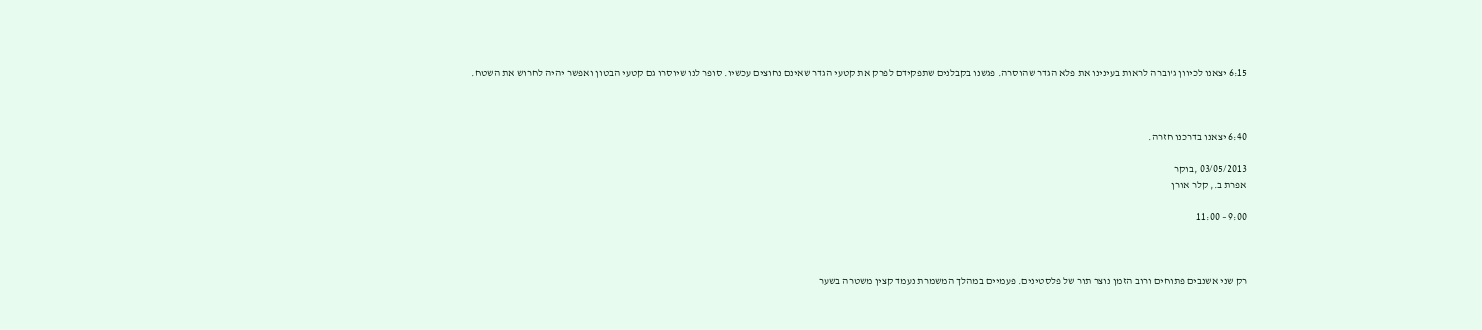6:15 יצאנו לכיוון ג'וברה לראות בעינינו את פלא הגדר שהוסרה. פגשנו בקבלנים שתפקידם לפרק את קטעי הגדר שאינם נחוצים עכשיו. סופר לנו שיוסרו גם קטעי הבטון ואפשר יהיה לחרוש את השטח.



6:40 יצאנו בדרכנו חזרה.

03/05/2013 ,בוקר
אפרת ב., קלר אורן

9:00 – 11:00



רק שני אשנבים פתוחים ורוב הזמן נוצר תור של פלסטינים. פעמיים במהלך המשמרת נעמד קצין משטרה בשער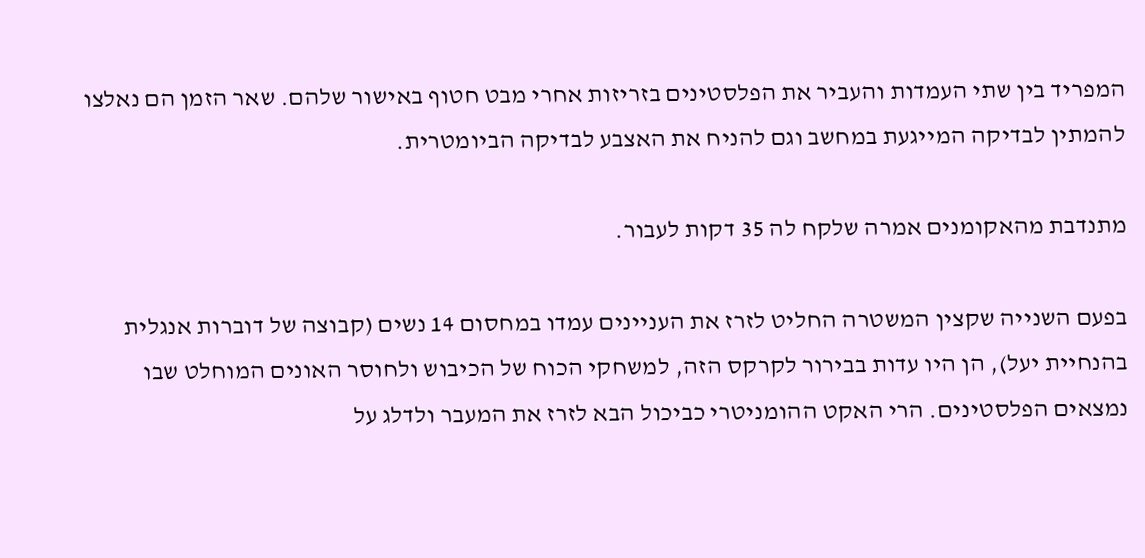המפריד בין שתי העמדות והעביר את הפלסטינים בזריזות אחרי מבט חטוף באישור שלהם. שאר הזמן הם נאלצו להמתין לבדיקה המייגעת במחשב וגם להניח את האצבע לבדיקה הביומטרית.

מתנדבת מהאקומנים אמרה שלקח לה 35 דקות לעבור.

בפעם השנייה שקצין המשטרה החליט לזרז את העניינים עמדו במחסום 14 נשים (קבוצה של דוברות אנגלית בהנחיית יעל), הן היו עדות בבירור לקרקס הזה, למשחקי הכוח של הכיבוש ולחוסר האונים המוחלט שבו נמצאים הפלסטינים. הרי האקט ההומניטרי כביכול הבא לזרז את המעבר ולדלג על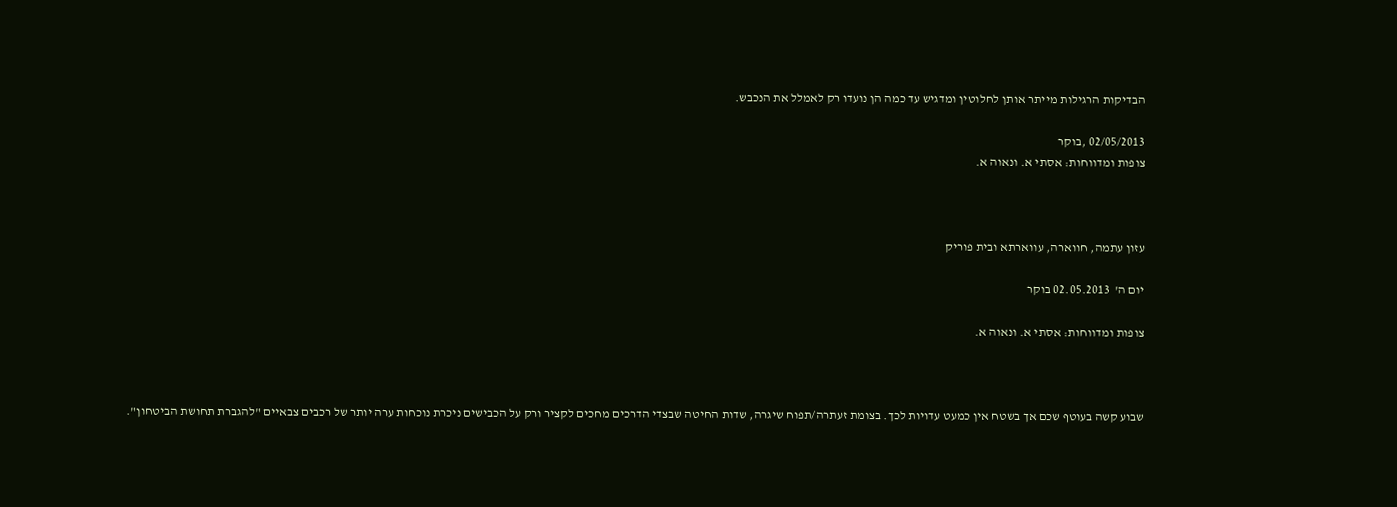הבדיקות הרגילות מייתר אותן לחלוטין ומדגיש עד כמה הן נועדו רק לאמלל את הנכבש.

02/05/2013 ,בוקר
צופות ומדווחות: אסתי א. ונאוה א.



עזון עתמה, חווארה, עווארתא ובית פוריק

יום ה'  02.05.2013 בוקר

צופות ומדווחות: אסתי א. ונאוה א.



שבוע קשה בעוטף שכם אך בשטח אין כמעט עדויות לכך. בצומת זעתרה/תפוח שיגרה, שדות החיטה שבצדי הדרכים מחכים לקציר ורק על הכבישים ניכרת נוכחות ערה יותר של רכבים צבאיים "להגברת תחושת הביטחון".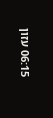06:15 עזון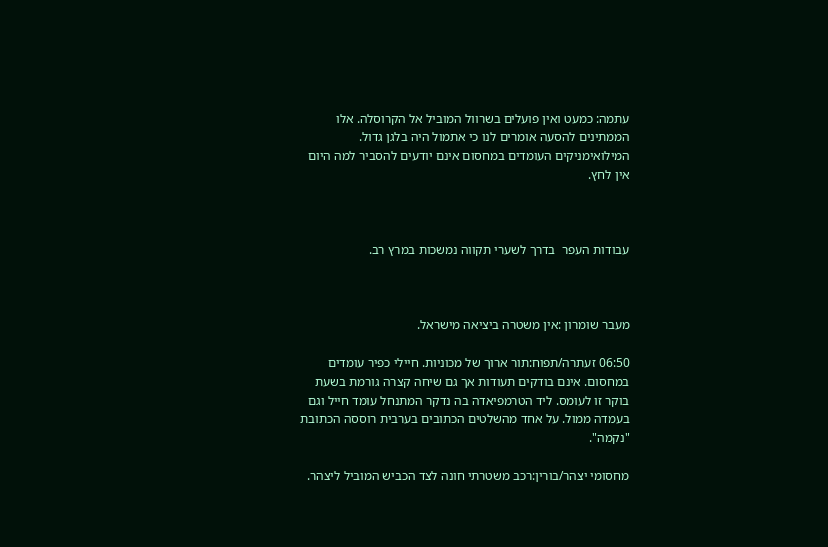עתמה: כמעט ואין פועלים בשרוול המוביל אל הקרוסלה. אלו הממתינים להסעה אומרים לנו כי אתמול היה בלגן גדול. המילואימניקים העומדים במחסום אינם יודעים להסביר למה היום אין לחץ.



עבודות העפר  בדרך לשערי תקווה נמשכות במרץ רב.



מעבר שומרון :אין משטרה ביציאה מישראל.

06:50 זעתרה/תפוח:תור ארוך של מכוניות. חיילי כפיר עומדים במחסום. אינם בודקים תעודות אך גם שיחה קצרה גורמת בשעת בוקר זו לעומס. ליד הטרמפיאדה בה נדקר המתנחל עומד חייל וגם בעמדה ממול. על אחד מהשלטים הכתובים בערבית רוססה הכתובת "נקמה".

מחסומי יצהר/בורין:רכב משטרתי חונה לצד הכביש המוביל ליצהר.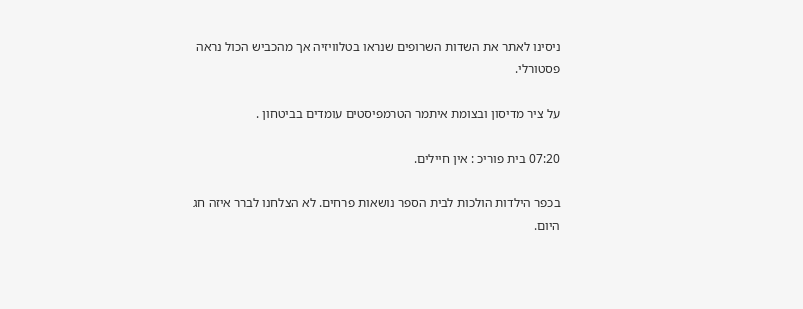ניסינו לאתר את השדות השרופים שנראו בטלוויזיה אך מהכביש הכול נראה פסטורלי.

על ציר מדיסון ובצומת איתמר הטרמפיסטים עומדים בביטחון .

07:20 בית פוריכ : אין חיילים.

בכפר הילדות הולכות לבית הספר נושאות פרחים. לא הצלחנו לברר איזה חג היום.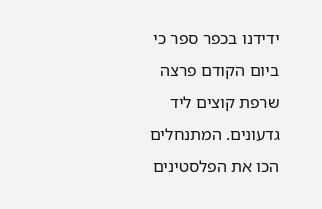ידידנו בכפר ספר כי ביום הקודם פרצה שרפת קוצים ליד גדעונים. המתנחלים הכו את הפלסטינים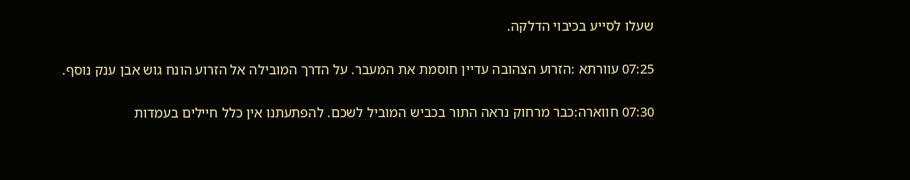שעלו לסייע בכיבוי הדלקה.

07:25 עוורתא :הזרוע הצהובה עדיין חוסמת את המעבר. על הדרך המובילה אל הזרוע הונח גוש אבן ענק נוסף.

07:30 חווארה:כבר מרחוק נראה התור בכביש המוביל לשכם. להפתעתנו אין כלל חיילים בעמדות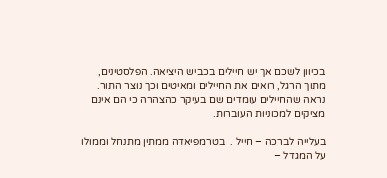בכיוון לשכם אך יש חיילים בכביש היציאה. הפלסטינים, מתוך הרגל, רואים את החיילים ומאיטים וכך נוצר התור. נראה שהחיילים עומדים שם בעיקר כהצהרה כי הם אינם מציקים למכוניות העוברות.

בעלייה לברכה – חייל .  בטרמפיאדה ממתין מתנחל וממולו על המגדל –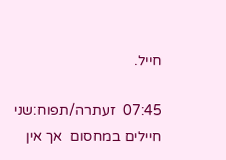חייל.

07:45  זעתרה/תפוח:שני חיילים במחסום  אך אין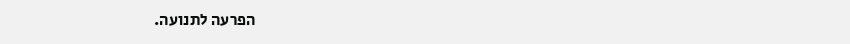הפרעה לתנועה.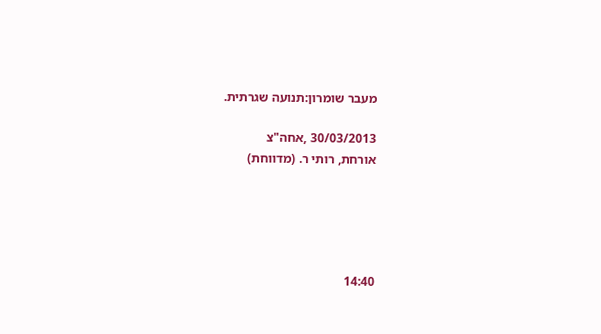מעבר שומרון:תנועה שגרתית.

30/03/2013 ,אחה"צ
אורחת, רותי ר. (מדווחת)





14:40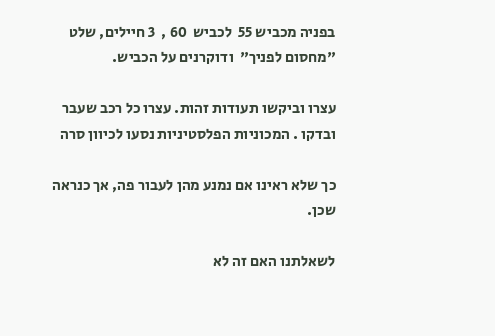בפניה מכביש 55  לכביש  60 ,  3 חיילים, שלט "מחסום לפניך"  ודוקרנים על הכביש.

עצרו וביקשו תעודות זהות. עצרו כל רכב שעבר ובדקו . המכוניות הפלסטיניות נסעו לכיוון סרה

כך שלא ראינו אם נמנע מהן לעבור פה, אך כנראה שכן.

לשאלתנו האם זה לא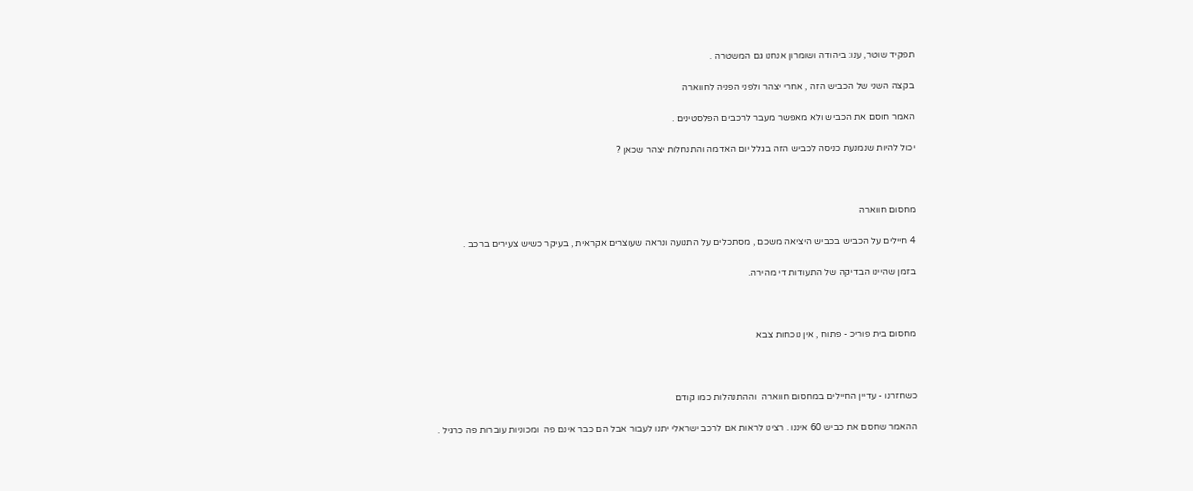תפקיד שוטר, ענו: ביהודה ושומרון אנחנו גם המשטרה .

בקצה השני של הכביש הזה , אחרי יצהר ולפני הפניה לחווארה

האמר חוסם את הכביש ולא מאפשר מעבר לרכבים הפלסטינים .

יכול להיות שנמנעת כניסה לכביש הזה בגלל יום האדמה והתנחלות יצהר שכאן ?



מחסום חווארה

4 חיילים על הכביש בכביש היציאה משכם , מסתכלים על התנועה ונראה שעוצרים אקראית , בעיקר כשיש צעירים ברכב .

בזמן שהיינו הבדיקה של התעודות די מהירה.



מחסום בית פוריכ - פתוח , אין נוכחות צבא



כשחזרנו - עדיין החיילים במחסום חווארה  וההתנהלות כמו קודם

ההאמר שחסם את כביש 60 איננו . רצינו לראות אם לרכב ישראלי יתנו לעבור אבל הם כבר אינם פה  ומכוניות עוברות פה כרגיל .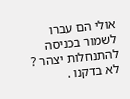אולי הם עברו לשמור בכניסה להתנחלות יצהר ? לא בדקנו .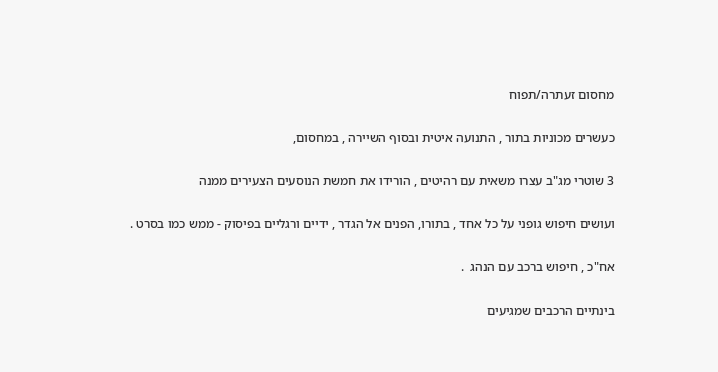מחסום זעתרה/תפוח

כעשרים מכוניות בתור , התנועה איטית ובסוף השיירה , במחסום,

3 שוטרי מג"ב עצרו משאית עם רהיטים , הורידו את חמשת הנוסעים הצעירים ממנה

ועושים חיפוש גופני על כל אחד , בתורו, הפנים אל הגדר , ידיים ורגליים בפיסוק - ממש כמו בסרט .

אח"כ , חיפוש ברכב עם הנהג  .

בינתיים הרכבים שמגיעים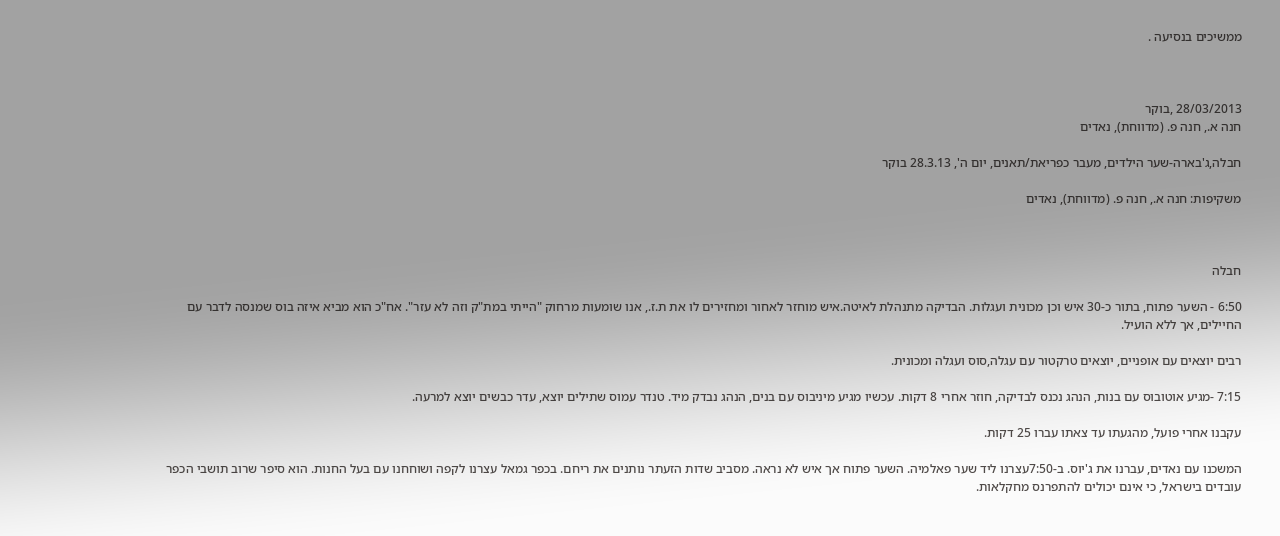ממשיכים בנסיעה .



28/03/2013 ,בוקר
חנה א., חנה פ. (מדווחת), נאדים

חבלה,ג'בארה-שער הילדים, מעבר כפריאת/תאנים, יום ה', 28.3.13 בוקר

משקיפות: חנה א., חנה פ. (מדווחת), נאדים



חבלה

6:50 - השער פתוח, בתור כ-30 איש וכן מכונית ועגלות. הבדיקה מתנהלת לאיטה.איש מוחזר לאחור ומחזירים לו את ת.ז., אנו שומעות מרחוק "הייתי במת"ק וזה לא עזר". אח"כ הוא מביא איזה בוס שמנסה לדבר עם החיילים, אך ללא הועיל.

רבים יוצאים עם אופניים, יוצאים טרקטור עם עגלה,סוס ועגלה ומכונית.

7:15 -מגיע אוטובוס עם בנות, הנהג נכנס לבדיקה, חוזר אחרי 8 דקות. עכשיו מגיע מיניבוס עם בנים, הנהג נבדק מיד. טנדר עמוס שתילים יוצא, עדר כבשים יוצא למרעה.

עקבנו אחרי פועל, מהגעתו עד צאתו עברו 25 דקות.

המשכנו עם נאדים, עברנו את ג'יוס. ב-7:50עצרנו ליד שער פאלמיה. השער פתוח אך איש לא נראה. מסביב שדות הזעתר נותנים את ריחם. בכפר גמאל עצרנו לקפה ושוחחנו עם בעל החנות. הוא סיפר שרוב תושבי הכפר עובדים בישראל, כי אינם יכולים להתפרנס מחקלאות.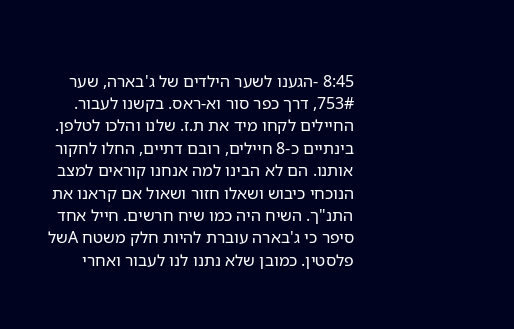8:45 -הגענו לשער הילדים של ג'בארה, שער 753#, דרך כפר סור וא-ראס. בקשנו לעבור. החיילים לקחו מיד את ת.ז. שלנו והלכו לטלפן. בינתיים כ-8 חיילים, רובם דתיים, החלו לחקור אותנו. הם לא הבינו למה אנחנו קוראים למצב הנוכחי כיבוש ושאלו חזור ושאול אם קראנו את התנ"ך. השיח היה כמו שיח חרשים. חייל אחד סיפר כי ג'בארה עוברת להיות חלק משטח Aשל פלסטין. כמובן שלא נתנו לנו לעבור ואחרי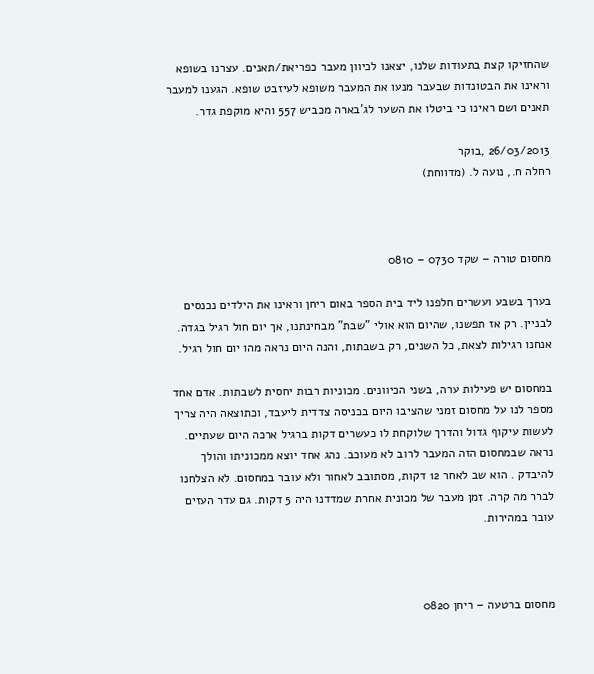שהחזיקו קצת בתעודות שלנו, יצאנו לכיוון מעבר כפריאת/תאנים. עצרנו בשופא וראינו את הבטונדות שבעבר מנעו את המעבר משופא לעיזבט שופא. הגענו למעבר תאנים ושם ראינו כי ביטלו את השער לג'בארה מכביש 557 והיא מוקפת גדר.

26/03/2013 ,בוקר
רחלה ח., נועה ל. (מדווחת)



מחסום טורה – שקד 0730 – 0810

בערך בשבע ועשרים חלפנו ליד בית הספר באום ריחן וראינו את הילדים נכנסים לבניין. רק אז תפשנו, שהיום הוא אולי "שבת" מבחינתנו, אך יום חול רגיל בגדה. אנחנו רגילות לצאת, כל השנים, רק בשבתות, והנה היום נראה מהו יום חול רגיל.

במחסום יש פעילות ערה, בשני הכיוונים. מכוניות רבות יחסית לשבתות. אדם אחד מספר לנו על מחסום זמני שהציבו היום בכניסה צדדית ליעבד, וכתוצאה היה צריך לעשות עיקוף גדול והדרך שלוקחת לו כעשרים דקות ברגיל ארכה היום שעתיים. נראה שבמחסום הזה המעבר לרוב לא מעוכב. נהג אחד יוצא ממכוניתו והולך להיבדק . הוא שב לאחר 12 דקות, מסתובב לאחור ולא עובר במחסום. לא הצלחנו לברר מה קרה. זמן מעבר של מכונית אחרת שמדדנו היה 5 דקות. גם עדר העזים עובר במהירות.



מחסום ברטעה – ריחן 0820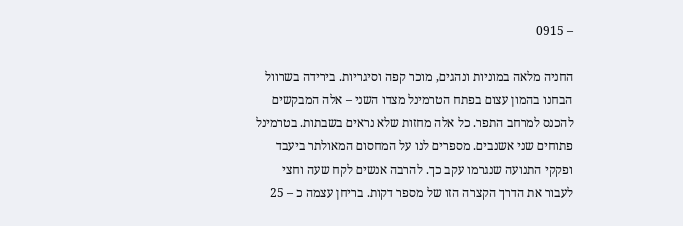– 0915

החניה מלאה במוניות ונהגים, מוכר קפה וסיגריות. בירידה בשרוול הבחנו בהמון עצום בפתח הטרמינל מצדו השני – אלה המבקשים להכנס למרחב התפר. כל אלה מחזות שלא נראים בשבתות. בטרמינל פתוחים שני אשנבים. מספרים לנו על המחסום המאולתר ביעבד ופקקי התנועה שנגרמו עקב כך. להרבה אנשים לקח שעה וחצי לעבור את הדרך הקצרה הזו של מספר דקות. בריחן עצמה כ – 25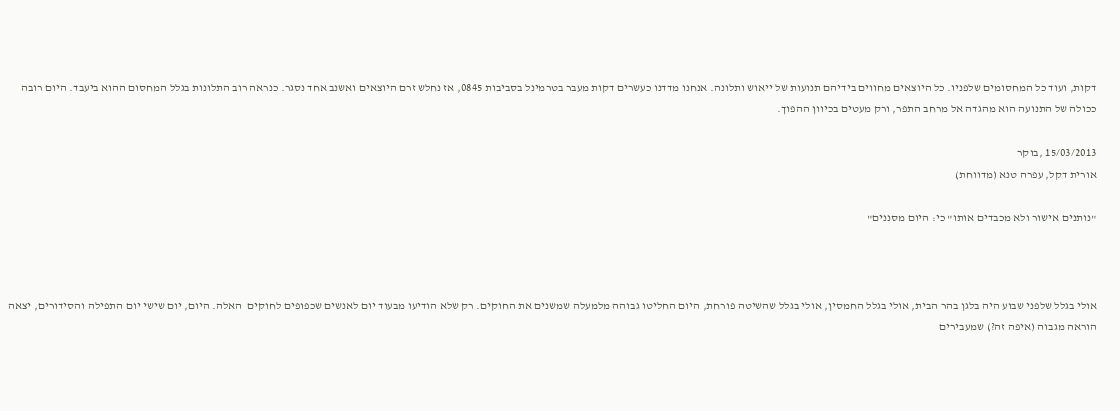דקות, ועוד כל המחסומים שלפניו. כל היוצאים מחווים בידיהם תנועות של ייאוש ותלונה. אנחנו מדדנו כעשרים דקות מעבר בטרמינל בסביבות 0845, אז נחלש זרם היוצאים ואשנב אחד נסגר. כנראה רוב התלונות בגלל המחסום ההוא ביעבד. היום רובה ככולה של התנועה הוא מהגדה אל מרחב התפר, ורק מעטים בכיוון ההפוך.

15/03/2013 ,בוקר
אורית דקל, עפרה טנא (מדווחת)

"נותנים אישור ולא מכבדים אותו" כי: היום מסננים"



אולי בגלל שלפני שבוע היה בלגן בהר הבית, אולי בגלל החמסין, אולי בגלל שהשיטה פורחת, היום החליטו גבוהה מלמעלה שמשנים את החוקים. רק שלא הודיעו מבעוד יום לאנשים שכפופים לחוקים  האלה. היום, יום שישי יום התפילה והסידורים, יצאה הוראה מגבוה (איפה זה?) שמעבירים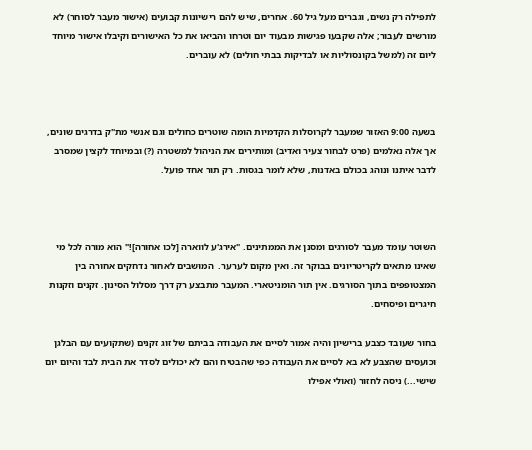לתפילה רק נשים, וגברים מעל גיל 60. אחרים, שיש להם רישיונות קבועים (אישור מעבר לסוחר) לא מורשים לעבור; אלה שקבעו פגישות מבעוד יום וטרחו והביאו את כל האישורים וקיבלו אישור מיוחד ליום זה (למשל בקונסוליות או לבדיקות בבתי חולים) לא עוברים.



בשעה 9:00 האזור שמעבר לקרוסלות הקדמיות הומה שוטרים כחולים וגם אנשי מת"ק בדרגים שונים, אך אלה נאלמים (פרט לבחור צעיר ואדיב) ומותירים את הניהול למשטרה (?) ובמיוחד לקצין שמסרב לדבר איתנו ונוהג בכולם באדנות, שלא לומר בגסות. רק תור אחד פועל.



השוטר עומד מעבר לסורגים ומסנן את הממתינים. "אירג'ע לווארה [לכו אחורה]!" הוא מורה לכל מי שאינו מתאים לקריטריונים בבוקר זה. ואין מקום לערער.  המוּשבים לאחור נדחקים אחורה בין המצטופפים בתוך הסורגים. אין תור הומניטארי. המעבר מתבצע רק דרך מסלול הסינון. זקנים וזקנות חיגרים ופיסחים.

בחור שעובד כצבע ברישיון והיה אמור לסיים את העבודה בביתם של זוג זקנים (שתקועים עם הבלגן וכועסים שהצבּע לא בא לסיים את העבודה כפי שהבטיח והם לא יכולים לסדר את הבית לבד והיום יום שישי...) ניסה לחזור (ואולי אפילו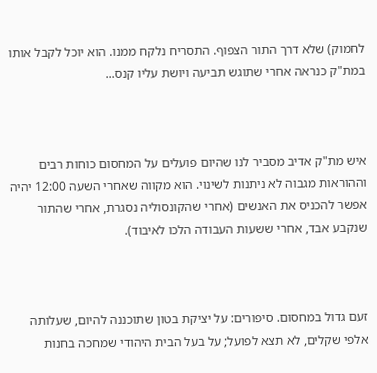לחמוק) שלא דרך התור הצפוף. התסריח נלקח ממנו. הוא יוכל לקבל אותו במת"ק כנראה אחרי שתוגש תביעה ויושת עליו קנס...



איש מת"ק אדיב מסביר לנו שהיום פועלים על המחסום כוחות רבים וההוראות מגבוה לא ניתנות לשינוי. הוא מקווה שאחרי השעה 12:00 יהיה אפשר להכניס את האנשים (אחרי שהקונסוליה נסגרת, אחרי שהתור שנקבע אבד, אחרי ששעות העבודה הלכו לאיבוד).



זעם גדול במחסום. סיפורים: על יציקת בטון שתוכננה להיום, שעלותה אלפי שקלים, לא תצא לפועל; על בעל הבית היהודי שמחכה בחנות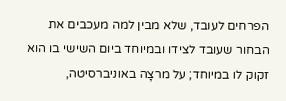הפרחים לעובד, שלא מבין למה מעכבים את הבחור שעובד לצידו ובמיוחד ביום השישי בו הוא זקוק לו במיוחד; על מרצָה באוניברסיטה,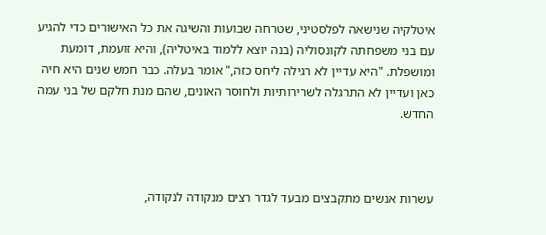איטלקיה שנישאה לפלסטיני, שטרחה שבועות והשיגה את כל האישורים כדי להגיע עם בני משפחתה לקונסוליה (בנה יוצא ללמוד באיטליה), והיא זועמת, דומעת ומושפלת. "היא עדיין לא רגילה ליחס כזה," אומר בעלה. כבר חמש שנים היא חיה כאן ועדיין לא התרגלה לשרירותיות ולחוסר האונים, שהם מנת חלקם של בני עמה החדש.



עשרות אנשים מתקבצים מבעד לגדר רצים מנקודה לנקודה,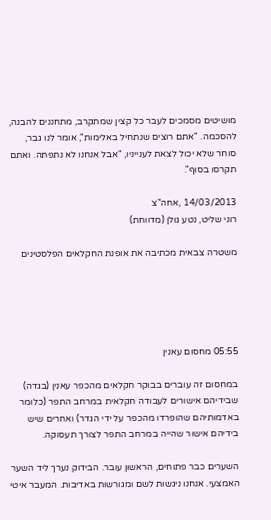מושיטים מסמכים לעבר כל קצין שמתקרב, מתחננים להבנה, להסכמה. "אתם רוצים שנתחיל באלימות", אומר לנו גבר, סוחר שלא יכול לצאת לענייניו, "אבל אנחנו לא נתפתה. ואתם תקרסו בסוף".

14/03/2013 ,אחה"צ
רוני שליט, נטע גולן (מדווחת)

משטרה צבאית מכתיבה את אופנת החקלאים הפלסטינים





05:55 מחסום עאנין

במחסום זה עוברים בבוקר חקלאים מהכפר עאנין (בגדה) שבידיהם אישורים לעבודה חקלאית במרחב התפר (כלומר באדמותיהם שהופרדו מהכפר על ידי הגדר) ואחרים שיש בידיהם אישור שהייה במרחב התפר לצורך תעסוקה.

השערים כבר פתוחים, הראשון עובר. הבידוק נערך ליד השער האמצעי. אנחנו ניגשות לשם ומגורשות באדיבות. המעבר איטי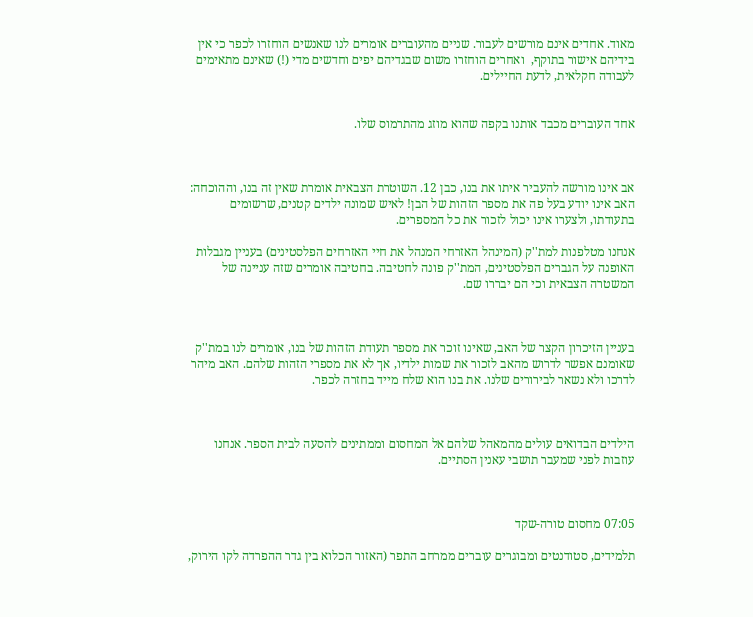מאוד. אחדים אינם מורשים לעבור. שניים מהעוברים אומרים לנו שאנשים הוחזרו לכפר כי אין בידיהם אישור בתוקף,  ואחרים הוחזרו משום שבגדיהם יפים וחדשים מדי (!) שאינם מתאימים לעבודה חקלאית, לדעת החיילים.


אחד העוברים מכבד אותנו בקפה שהוא מוזג מהתרמוס שלו.



אב אינו מורשה להעביר איתו את בנו, כבן 12. השוטרת הצבאית אומרת שאין זה בנו, וההוכחה: האב אינו יודע בעל פה את מספר הזהות של הבן! לאיש שמונה ילדים קטנים, שרשומים בתעודתו, ולצערו אינו יכול לזכור את כל המספרים.

אנחנו מטלפנות למת''ק (המינהל האזרחי המנהל את חיי האזרחים הפלסטינים) בעניין מגבלות האופנה על הגברים הפלסטינים, המת''ק פונה לחטיבה. בחטיבה אומרים שזה עניינה של המשטרה הצבאית וכי הם יבררו שם.



בעניין הזיכרון הקצר של האב, שאינו זוכר את מספר תעודת הזהות של בנו, אומרים לנו במת''ק שאומנם אפשר לדרוש מהאב לזכור את שמות ילדיו, אך לא את מספרי הזהות שלהם. האב מיהר לדרכו ולא נשאר לבירורים שלנו. את בנו הוא שלח מייד בחזרה לכפר.



הילדים הבדואים עולים מהמאהל שלהם אל המחסום וממתינים להסעה לבית הספר. אנחנו עוזבות לפני שמעבר תושבי עאנין הסתיים.



07:05 מחסום טורה-שקד

תלמידים, סטודנטים ומבוגרים עוברים ממרחב התפר (האזור הכלוא בין גדר ההפרדה לקו הירוק,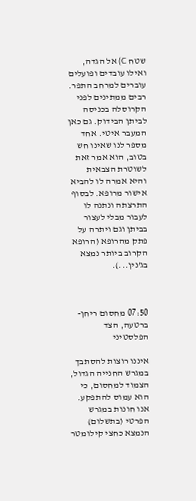שטח C) אל הגדה, ואילו עובדים ופועלים עוברים למרחב התפר. רבים ממתינים לפני הקרוסלה בכניסה לביתן הבידוק. גם כאן המעבר איטי. אחד מספר לנו שאינו חש בטוב, הוא אמר זאת לשוטרת הצבאית והיא אמרה לו להביא אישור מרופא. לבסוף התרצתה ונתנה לו לעבור מבלי לעצור בביתן וגם ויתרה על פתק מהרופא (הרופא הקרוב ביותר נמצא בג'נין...).



07:50 מחסום ריחן-ברטעה, הצד הפלסטיני

איננו רוצות להסתבך במגרש החנייה הגדול, הצמוד למחסום, כי הוא עמוס להתפקע. אנו חונות במגרש הפרטי (בתשלום) הנמצא כחצי קילומטר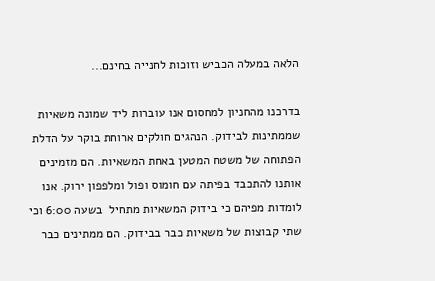הלאה במעלה הכביש וזוכות לחנייה בחינם...

בדרכנו מהחניון למחסום אנו עוברות ליד שמונה משאיות שממתינות לבידוק. הנהגים חולקים ארוחת בוקר על הדלת הפתוחה של משטח המטען באחת המשאיות. הם מזמינים אותנו להתכבד בפיתה עם חומוס ופול ומלפפון ירוק. אנו לומדות מפיהם כי בידוק המשאיות מתחיל  בשעה 6:00 וכי שתי קבוצות של משאיות כבר בבידוק. הם ממתינים כבר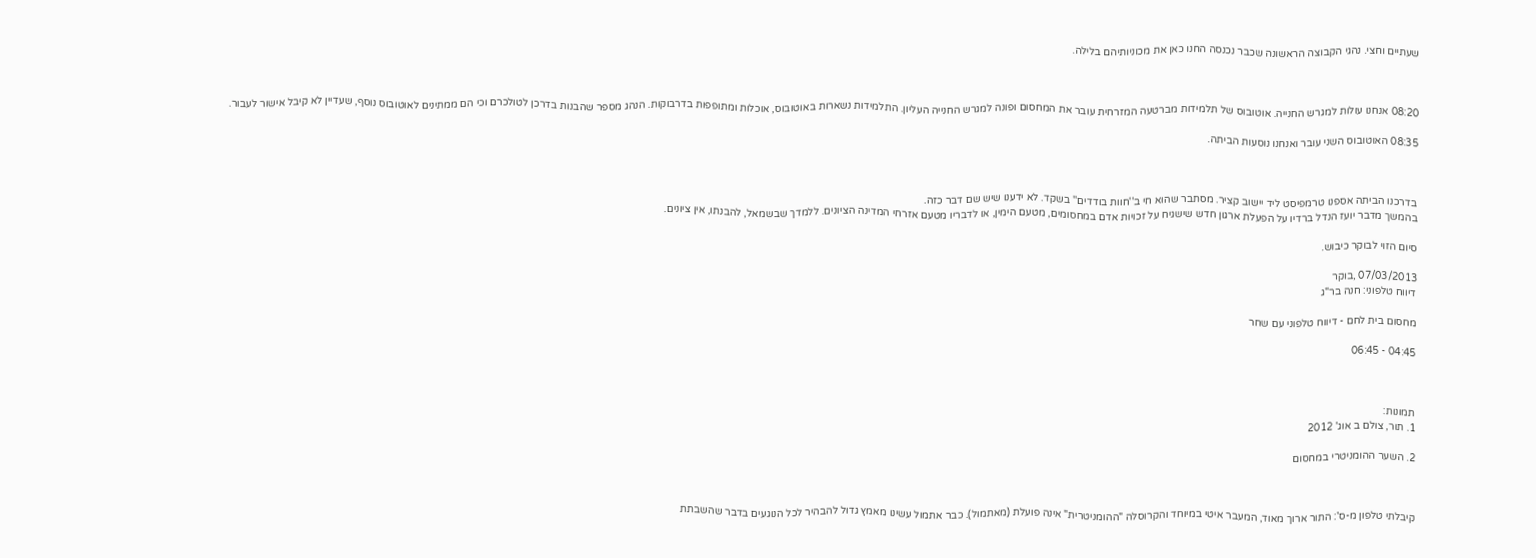שעתיים וחצי. נהגי הקבוצה הראשונה שכבר נכנסה החנו כאן את מכוניותיהם בלילה.



08:20 אנחנו עולות למגרש החנייה. אוטובוס של תלמידות מברטעה המזרחית עובר את המחסום ופונה למגרש החנייה העליון. התלמידות נשארות באוטובוס, אוכלות ומתופפות בדרבוקות. הנהג מספר שהבנות בדרכן לטולכרם וכי הם ממתינים לאוטובוס נוסף, שעדיין לא קיבל אישור לעבור.

08:35 האוטובוס השני עובר ואנחנו נוסעות הביתה.



בדרכנו הביתה אספנו טרמפיסט ליד יישוב קציר. מסתבר שהוא חי ב''חוות בודדים'' בשקד. לא ידענו שיש שם דבר כזה.
בהמשך מדבר יועז הנדל ברדיו על הפעלת ארגון חדש שישגיח על זכויות אדם במחסומים, מטעם הימין, או לדבריו מטעם אזרחי המדינה הציונים. ללמדך שבשמאל, להבנתו, אין ציונים.

סיום הזוי לבוקר כיבוש.

07/03/2013 ,בוקר
דיווח טלפוני: חנה בר"ג

מחסום בית לחם - דיווח טלפוני עם שחר

04:45 - 06:45



תמונות:
1. תור, צולם ב אוג' 2012

2. השער ההומניטרי במחסום



קיבלתי טלפון מ-ס': התור ארוך מאוד, המעבר איטי במיוחד והקרוסלה "ההומניטרית" אינה פועלת (מאתמול). כבר אתמול עשינו מאמץ גדול להבהיר לכל הנוגעים בדבר שהשבתת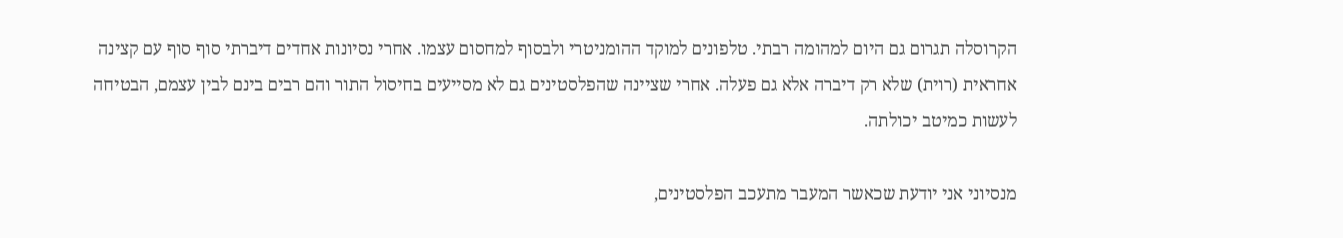הקרוסלה תגרום גם היום למהומה רבתי. טלפונים למוקד ההומניטרי ולבסוף למחסום עצמו. אחרי נסיונות אחדים דיברתי סוף סוף עם קצינה אחראית (רוית) שלא רק דיברה אלא גם פעלה. אחרי שציינה שהפלסטינים גם לא מסייעים בחיסול התור והם רבים בינם לבין עצמם, הבטיחה לעשות כמיטב יכולתה.

מנסיוני אני יודעת שכאשר המעבר מתעכב הפלסטינים,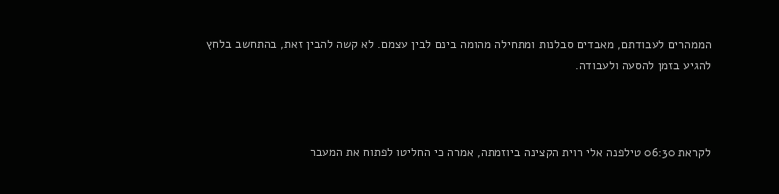הממהרים לעבודתם, מאבדים סבלנות ומתחילה מהומה בינם לבין עצמם. לא קשה להבין זאת, בהתחשב בלחץ להגיע בזמן להסעה ולעבודה.



לקראת 06:30 טילפנה אלי רוית הקצינה ביוזמתה, אמרה כי החליטו לפתוח את המעבר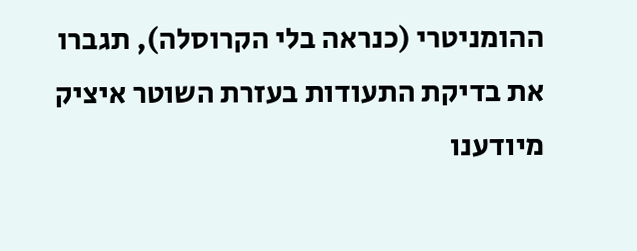ההומניטרי (כנראה בלי הקרוסלה), תגברו את בדיקת התעודות בעזרת השוטר איציק מיודענו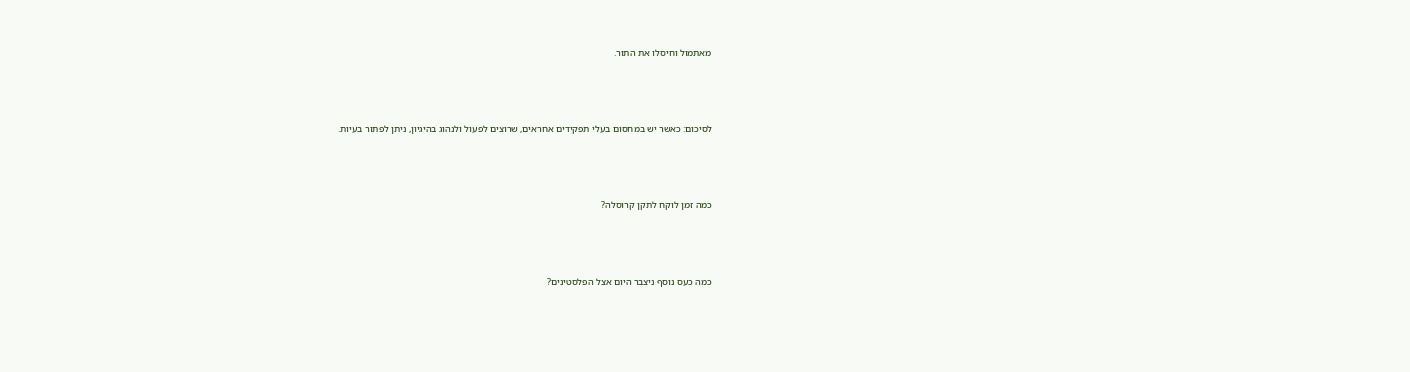מאתמול וחיסלו את התור.



לסיכום: כאשר יש במחסום בעלי תפקידים אחראים, שרוצים לפעול ולנהוג בהיגיון, ניתן לפתור בעיות.



כמה זמן לוקח לתקן קרוסלה?



כמה כעס נוסף ניצבר היום אצל הפלסטינים?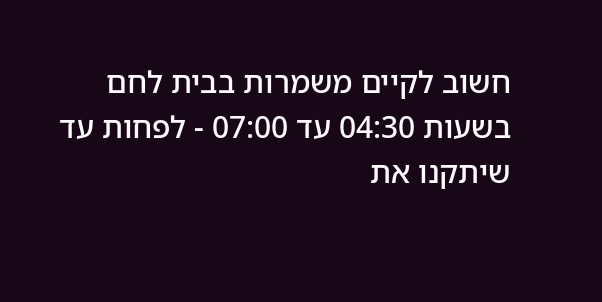חשוב לקיים משמרות בבית לחם בשעות 04:30 עד 07:00 - לפחות עד שיתקנו את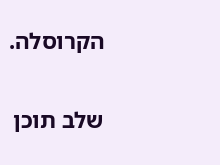הקרוסלה.

שלב תוכן